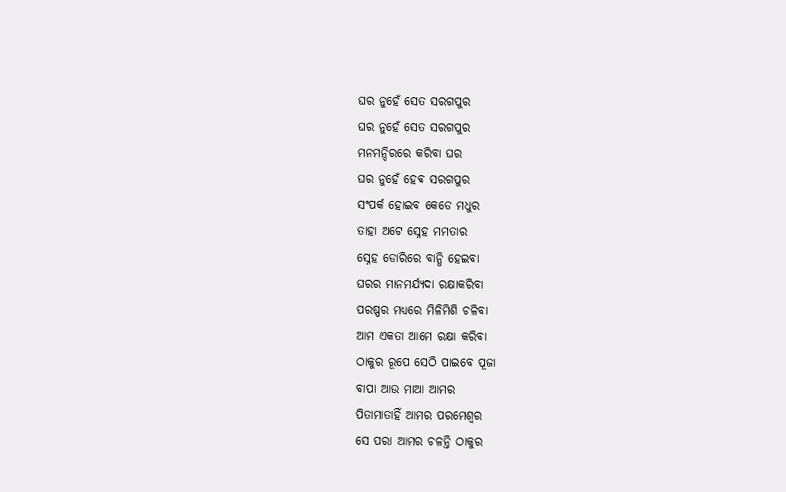ଘର ନୁହେଁ ସେତ ସରଗପୁର
ଘର ନୁହେଁ ସେତ ସରଗପୁର
ମନମନ୍ଦିରରେ କରିବା ଘର
ଘର ନୁହେଁ ହେଵ ସରଗପୁର
ସଂପର୍କ ହୋଇବ କେଡେ ମଧୁର
ତାହା ଅଟେ ସ୍ନେହ ମମତାର
ସ୍ନେହ ଡୋରିରେ ବାନ୍ଧି ହେଇବା
ଘରର ମାନମର୍ଯ୍ୟଦା ରକ୍ଷାକରିବା
ପରଷ୍ପର ମଧ୍ୟରେ ମିଳିମିଶି ଚଳିବା
ଆମ ଏକତା ଆମେ ରକ୍ଷା କରିବା
ଠାକୁର ରୂପେ ସେଠି ପାଇବେ ପୂଜା
ବାପା ଆଉ ମାଆ ଆମର
ପିତାମାତାହିଁ ଆମର ପରମେଶ୍ବର
ସେ ପରା ଆମର ଚଳନ୍ତି ଠାକୁର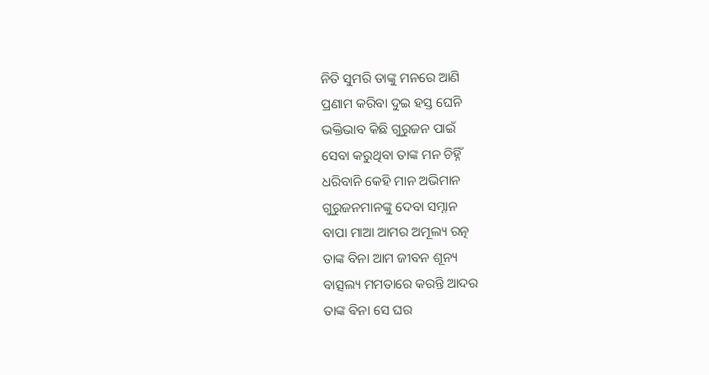ନିତି ସୁମରି ତାଙ୍କୁ ମନରେ ଆଣି
ପ୍ରଣାମ କରିବା ଦୁଇ ହସ୍ତ ଘେନି
ଭକ୍ତିଭାବ କିଛି ଗୁରୁଜନ ପାଇଁ
ସେବା କରୁଥିବା ତାଙ୍କ ମନ ଚିହ୍ନିଁ
ଧରିବାନି କେହି ମାନ ଅଭିମାନ
ଗୁରୁଜନମାନଙ୍କୁ ଦେବା ସମ୍ନାନ
ବାପା ମାଆ ଆମର ଅମୂଲ୍ୟ ରତ୍ନ
ତାଙ୍କ ବିନା ଆମ ଜୀବନ ଶୂନ୍ୟ
ବାତ୍ସଲ୍ୟ ମମତାରେ କରନ୍ତି ଆଦର
ତାଙ୍କ ଵିନା ସେ ଘର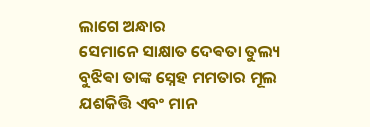ଲାଗେ ଅନ୍ଧାର
ସେମାନେ ସାକ୍ଷାତ ଦେଵତା ତୁଲ୍ୟ
ବୁଝିଵା ତାଙ୍କ ସ୍ନେହ ମମତାର ମୂଲ
ଯଶକିତ୍ତି ଏବଂ ମାନ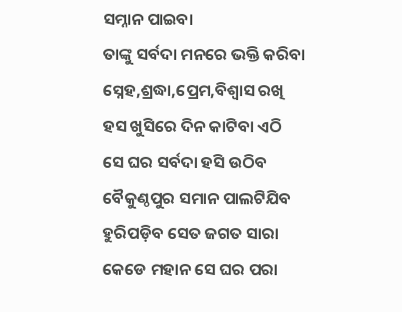ସମ୍ନାନ ପାଇବା
ତାଙ୍କୁ ସର୍ବଦା ମନରେ ଭକ୍ତି କରିବା
ସ୍ନେହ,ଶ୍ରଦ୍ଧା,ପ୍ରେମ,ବିଶ୍ବାସ ରଖି
ହସ ଖୁସିରେ ଦିନ କାଟିବା ଏଠି
ସେ ଘର ସର୍ବଦା ହସି ଉଠିବ
ବୈକୁଣ୍ଠପୁର ସମାନ ପାଲଟିଯିବ
ହୁରିପଡ଼ିବ ସେତ ଜଗତ ସାରା
କେଡେ ମହାନ ସେ ଘର ପରା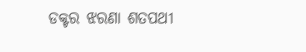ଡକ୍ଟର ଝରଣା ଶତପଥୀ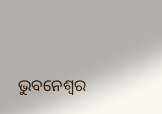ଭୁବନେଶ୍ବର